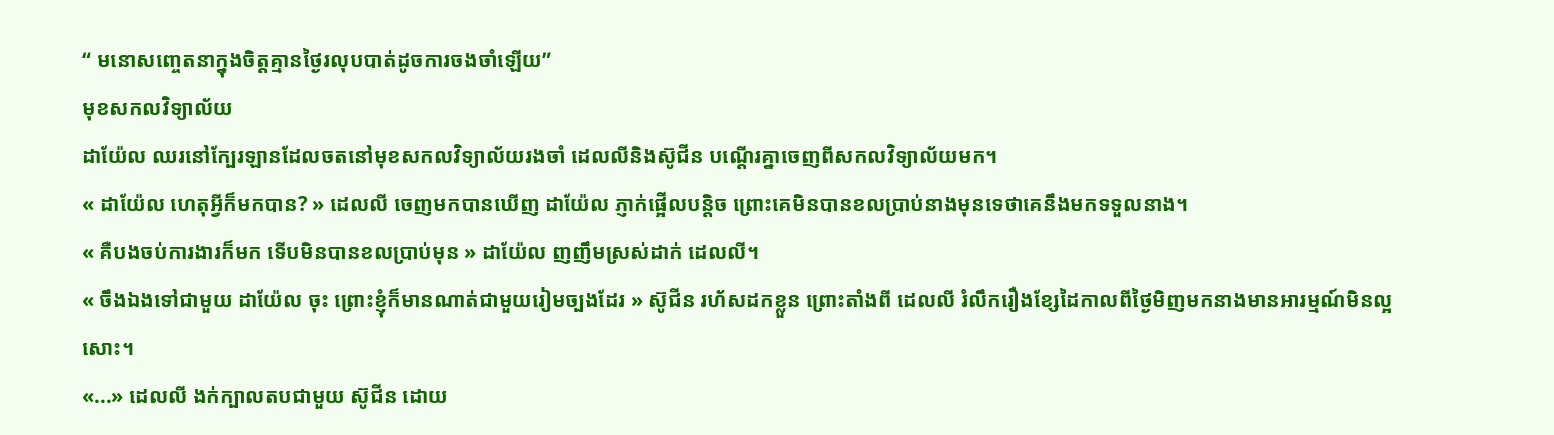“ មនោសញ្ចេតនាក្នុងចិត្តគ្មានថ្ងៃរលុបបាត់ដូចការចងចាំឡើយ”
មុខសកលវិទ្យាល័យ
ដាយ៉ែល ឈរនៅក្បែរឡានដែលចតនៅមុខសកលវិទ្យាល័យរងចាំ ដេលលីនិងស៊ូជីន បណ្តើរគ្នាចេញពីសកលវិទ្យាល័យមក។
« ដាយ៉ែល ហេតុអ្វីក៏មកបាន? » ដេលលី ចេញមកបានឃើញ ដាយ៉ែល ភ្ញាក់ផ្អើលបន្តិច ព្រោះគេមិនបានខលប្រាប់នាងមុនទេថាគេនឹងមកទទួលនាង។
« គឺបងចប់ការងារក៏មក ទើបមិនបានខលប្រាប់មុន » ដាយ៉ែល ញញឹមស្រស់ដាក់ ដេលលី។
« ចឹងឯងទៅជាមួយ ដាយ៉ែល ចុះ ព្រោះខ្ញុំក៏មានណាត់ជាមួយរៀមច្បងដែរ » ស៊ូជីន រហ័សដកខ្លួន ព្រោះតាំងពី ដេលលី រំលឹករឿងខ្សែដៃកាលពីថ្ងៃមិញមកនាងមានអារម្មណ៍មិនល្អសោះ។
«...» ដេលលី ងក់ក្បាលតបជាមួយ ស៊ូជីន ដោយ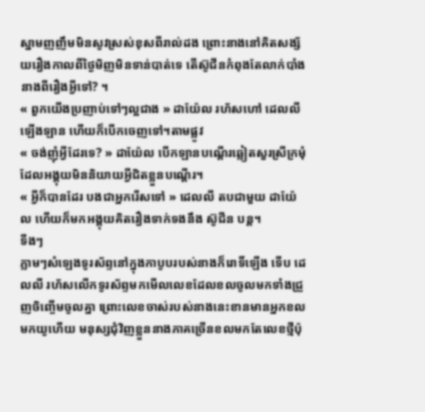ស្នាមញញឹមមិនសូវស្រស់ខុសពីរាល់ដង ព្រោះនាងនៅគិតសង្ស័យរឿងកាលពីថ្ងៃមិញមិនទាន់បាត់ទេ តើស៊ូជីនកំពុងតែលាក់បាំងនាងពីរឿងអ្វីទៅ? ។
« ពួកយើងប្រញាប់ទៅៗល្អជាង » ដាយ៉ែល រហ័សហៅ ដេលលី ឡើងឡាន ហើយក៏បើកចេញទៅ។តាមផ្លូវ
« ចង់ញុំអ្វីដែរទេ? » ដាយ៉ែល បើកឡានបណ្តើរឆ្លៀតសួរស្រីក្រមុំដែលអង្គុយមិននិយាយអ្វីជិតខ្លួនបណ្តើរ។
« អ្វីក៏បានដែរ បងជាអ្នករើសទៅ » ដេលលី តបជាមួយ ដាយ៉ែល ហើយក៏មកអង្គុយគិតរឿងទាក់ទងនឹង ស៊ូជីន បន្ត។
ទីងៗ
ភ្លាមៗសំឡេងទូរស័ព្ទនៅក្នុងកាបូបរបស់នាងក៏រោទិ៍ឡើង ទើប ដេលលី រហ័សលើកទូរស័ព្ទមកមើលលេខដែលខលចូលមកទាំងជ្រួញចិញ្ចើមចូលគ្នា ព្រោះលេខចាស់របស់នាងនេះខានមានអ្នកខលមកយូហើយ មនុស្សជុំវិញខ្លួននាងភាគច្រើនខលមកតែលេខថ្មីប៉ុ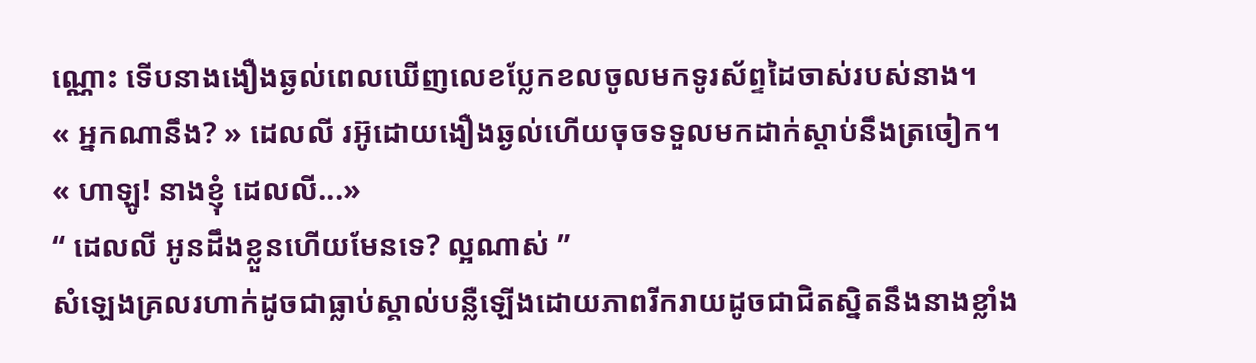ណ្ណោះ ទើបនាងងឿងឆ្ងល់ពេលឃើញលេខប្លែកខលចូលមកទូរស័ព្ទដៃចាស់របស់នាង។
« អ្នកណានឹង? » ដេលលី រអ៊ូដោយងឿងឆ្ងល់ហើយចុចទទួលមកដាក់ស្តាប់នឹងត្រចៀក។
« ហាឡូ! នាងខ្ញុំ ដេលលី...»
“ ដេលលី អូនដឹងខ្លួនហើយមែនទេ? ល្អណាស់ ”
សំឡេងគ្រលរហាក់ដូចជាធ្លាប់ស្គាល់បន្លឺឡើងដោយភាពរីករាយដូចជាជិតស្និតនឹងនាងខ្លាំង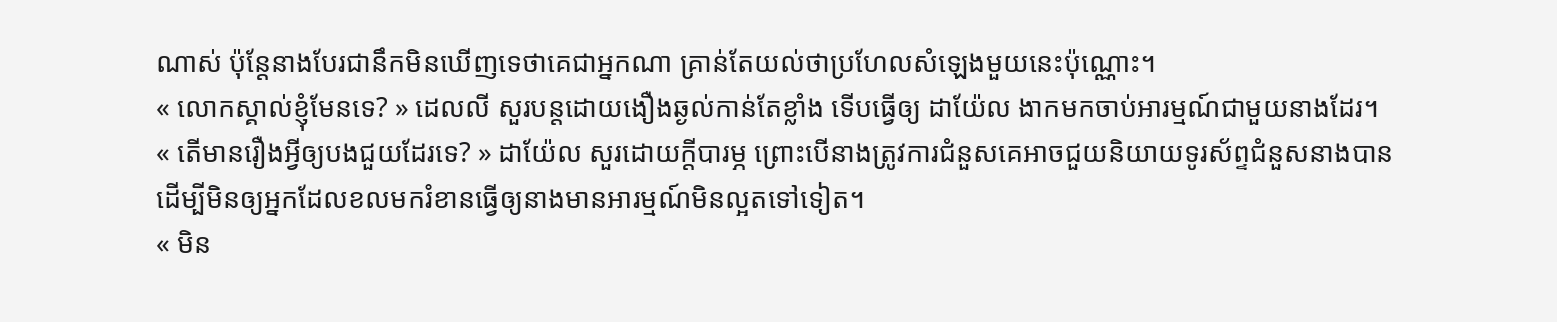ណាស់ ប៉ុន្តែនាងបែរជានឹកមិនឃើញទេថាគេជាអ្នកណា គ្រាន់តែយល់ថាប្រហែលសំឡេងមួយនេះប៉ុណ្ណោះ។
« លោកស្គាល់ខ្ញុំមែនទេ? » ដេលលី សួរបន្តដោយងឿងឆ្ងល់កាន់តែខ្លាំង ទើបធ្វើឲ្យ ដាយ៉ែល ងាកមកចាប់អារម្មណ៍ជាមួយនាងដែរ។
« តើមានរឿងអ្វីឲ្យបងជួយដែរទេ? » ដាយ៉ែល សួរដោយក្តីបារម្ភ ព្រោះបើនាងត្រូវការជំនួសគេអាចជួយនិយាយទូរស័ព្ទជំនួសនាងបាន ដើម្បីមិនឲ្យអ្នកដែលខលមករំខានធ្វើឲ្យនាងមានអារម្មណ៍មិនល្អតទៅទៀត។
« មិន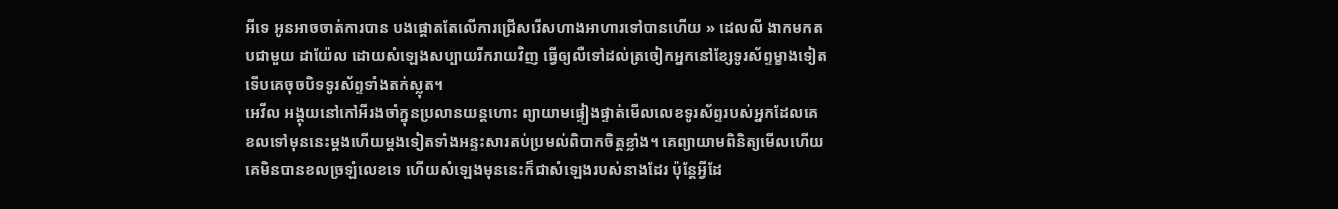អីទេ អូនអាចចាត់ការបាន បងផ្ដោតតែលើការជ្រើសរើសហាងអាហារទៅបានហើយ » ដេលលី ងាកមកតបជាមួយ ដាយ៉ែល ដោយសំឡេងសប្បាយរីករាយវិញ ធ្វើឲ្យលឺទៅដល់ត្រចៀកអ្នកនៅខ្សែទូរស័ព្ទម្ខាងទៀត ទើបគេចុចបិទទូរស័ព្ទទាំងតក់ស្លុត។
អេវីល អង្គុយនៅកៅអីរងចាំក្នុនប្រលានយន្តហោះ ព្យាយាមផ្ទៀងផ្ទាត់មើលលេខទូរស័ព្ទរបស់អ្នកដែលគេខលទៅមុននេះម្តងហើយម្តងទៀតទាំងអន្ទះសារតប់ប្រមល់ពិបាកចិត្តខ្លាំង។ គេព្យាយាមពិនិត្យមើលហើយ គេមិនបានខលច្រឡំលេខទេ ហើយសំឡេងមុននេះក៏ជាសំឡេងរបស់នាងដែរ ប៉ុន្តែអ្វីដែ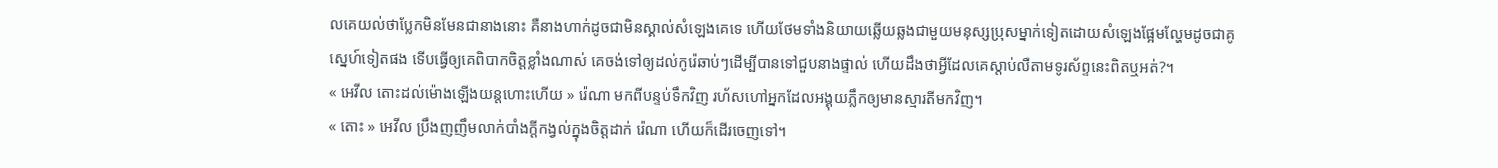លគេយល់ថាប្លែកមិនមែនជានាងនោះ គឺនាងហាក់ដូចជាមិនស្គាល់សំឡេងគេទេ ហើយថែមទាំងនិយាយឆ្លើយឆ្លងជាមួយមនុស្សប្រុសម្នាក់ទៀតដោយសំឡេងផ្អែមល្ហែមដូចជាគូស្នេហ៍ទៀតផង ទើបធ្វើឲ្យគេពិបាកចិត្តខ្លាំងណាស់ គេចង់ទៅឲ្យដល់កូរ៉េឆាប់ៗដើម្បីបានទៅជួបនាងផ្ទាល់ ហើយដឹងថាអ្វីដែលគេស្តាប់លឺតាមទូរស័ព្ទនេះពិតឬអត់?។
« អេវីល តោះដល់ម៉ោងឡើងយន្តហោះហើយ » រ៉េណា មកពីបន្ទប់ទឹកវិញ រហ័សហៅអ្នកដែលអង្គុយភ្លឹកឲ្យមានស្មារតីមកវិញ។
« តោះ » អេវីល ប្រឹងញញឹមលាក់បាំងក្តីកង្វល់ក្នុងចិត្តដាក់ រ៉េណា ហើយក៏ដើរចេញទៅ។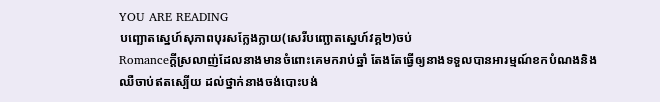YOU ARE READING
បញ្ឆោតស្នេហ៍សុភាពបុរសក្លែងក្លាយ(សេរីបញ្ឆោតស្នេហ៍វគ្គ២)ចប់
Romanceក្តីស្រលាញ់ដែលនាងមានចំពោះគេមករាប់ឆ្នាំ តែងតែធ្វើឲ្យនាងទទួលបានអារម្មណ៍ខកបំណងនិងឈឺចាប់ឥតស្បើយ ដល់ថ្នាក់នាងចង់បោះបង់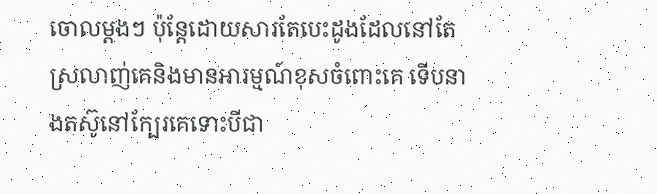ចោលម្តងៗ ប៉ុន្តែដោយសារតែបេះដូងដែលនៅតែស្រលាញ់គេនិងមានអារម្មណ៍ខុសចំពោះគេ ទើបនាងតស៊ូនៅក្បែរគេទោះបីជា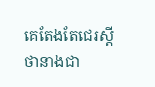គេតែងតែជេរស្តីថានាងជា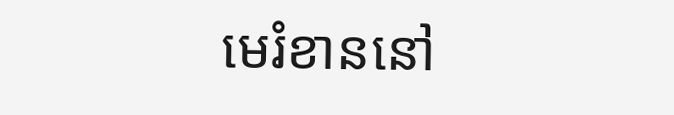មេរំខាននៅ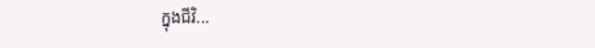ក្នុងជីវិ...